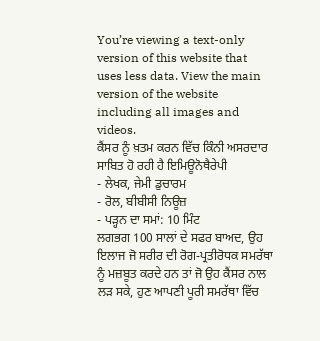You’re viewing a text-only version of this website that uses less data. View the main version of the website including all images and videos.
ਕੈਂਸਰ ਨੂੰ ਖ਼ਤਮ ਕਰਨ ਵਿੱਚ ਕਿੰਨੀ ਅਸਰਦਾਰ ਸਾਬਿਤ ਹੋ ਰਹੀ ਹੈ ਇਮਿਊਨੋਥੈਰੇਪੀ
- ਲੇਖਕ, ਜੇਮੀ ਡੁਚਾਰਮ
- ਰੋਲ, ਬੀਬੀਸੀ ਨਿਊਜ਼
- ਪੜ੍ਹਨ ਦਾ ਸਮਾਂ: 10 ਮਿੰਟ
ਲਗਭਗ 100 ਸਾਲਾਂ ਦੇ ਸਫਰ ਬਾਅਦ, ਉਹ ਇਲਾਜ ਜੋ ਸਰੀਰ ਦੀ ਰੋਗ-ਪ੍ਰਤੀਰੋਧਕ ਸਮਰੱਥਾ ਨੂੰ ਮਜ਼ਬੂਤ ਕਰਦੇ ਹਨ ਤਾਂ ਜੋ ਉਹ ਕੈਂਸਰ ਨਾਲ ਲੜ ਸਕੇ, ਹੁਣ ਆਪਣੀ ਪੂਰੀ ਸਮਰੱਥਾ ਵਿੱਚ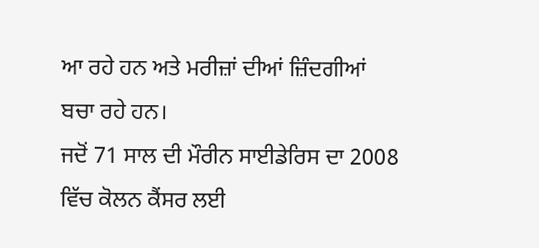ਆ ਰਹੇ ਹਨ ਅਤੇ ਮਰੀਜ਼ਾਂ ਦੀਆਂ ਜ਼ਿੰਦਗੀਆਂ ਬਚਾ ਰਹੇ ਹਨ।
ਜਦੋਂ 71 ਸਾਲ ਦੀ ਮੌਰੀਨ ਸਾਈਡੇਰਿਸ ਦਾ 2008 ਵਿੱਚ ਕੋਲਨ ਕੈਂਸਰ ਲਈ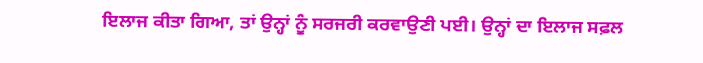ਇਲਾਜ ਕੀਤਾ ਗਿਆ, ਤਾਂ ਉਨ੍ਹਾਂ ਨੂੰ ਸਰਜਰੀ ਕਰਵਾਉਣੀ ਪਈ। ਉਨ੍ਹਾਂ ਦਾ ਇਲਾਜ ਸਫ਼ਲ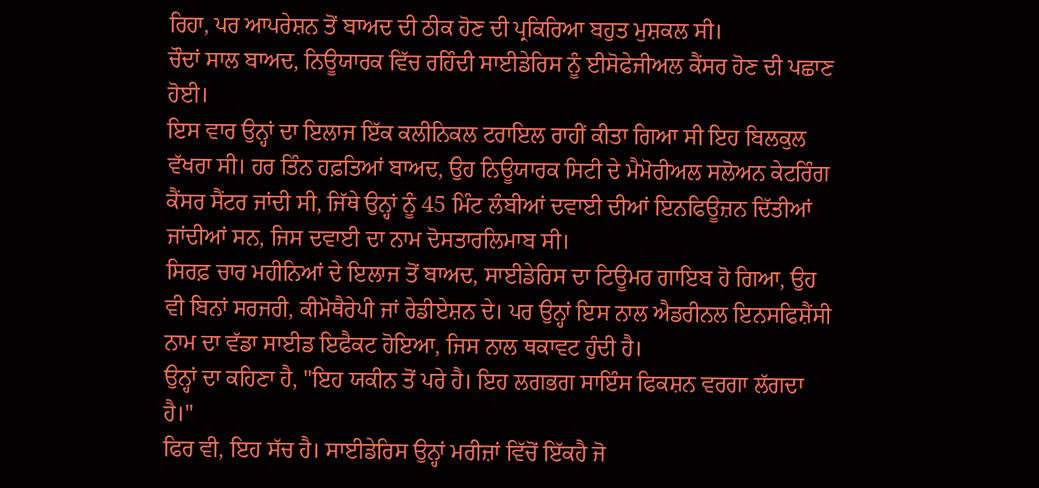ਰਿਹਾ, ਪਰ ਆਪਰੇਸ਼ਨ ਤੋਂ ਬਾਅਦ ਦੀ ਠੀਕ ਹੋਣ ਦੀ ਪ੍ਰਕਿਰਿਆ ਬਹੁਤ ਮੁਸ਼ਕਲ ਸੀ।
ਚੌਦਾਂ ਸਾਲ ਬਾਅਦ, ਨਿਊਯਾਰਕ ਵਿੱਚ ਰਹਿੰਦੀ ਸਾਈਡੇਰਿਸ ਨੂੰ ਈਸੋਫੇਜੀਅਲ ਕੈਂਸਰ ਹੋਣ ਦੀ ਪਛਾਣ ਹੋਈ।
ਇਸ ਵਾਰ ਉਨ੍ਹਾਂ ਦਾ ਇਲਾਜ ਇੱਕ ਕਲੀਨਿਕਲ ਟਰਾਇਲ ਰਾਹੀਂ ਕੀਤਾ ਗਿਆ ਸੀ ਇਹ ਬਿਲਕੁਲ ਵੱਖਰਾ ਸੀ। ਹਰ ਤਿੰਨ ਹਫ਼ਤਿਆਂ ਬਾਅਦ, ਉਹ ਨਿਊਯਾਰਕ ਸਿਟੀ ਦੇ ਮੈਮੋਰੀਅਲ ਸਲੋਅਨ ਕੇਟਰਿੰਗ ਕੈਂਸਰ ਸੈਂਟਰ ਜਾਂਦੀ ਸੀ, ਜਿੱਥੇ ਉਨ੍ਹਾਂ ਨੂੰ 45 ਮਿੰਟ ਲੰਬੀਆਂ ਦਵਾਈ ਦੀਆਂ ਇਨਫਿਊਜ਼ਨ ਦਿੱਤੀਆਂ ਜਾਂਦੀਆਂ ਸਨ, ਜਿਸ ਦਵਾਈ ਦਾ ਨਾਮ ਦੋਸਤਾਰਲਿਮਾਬ ਸੀ।
ਸਿਰਫ਼ ਚਾਰ ਮਹੀਨਿਆਂ ਦੇ ਇਲਾਜ ਤੋਂ ਬਾਅਦ, ਸਾਈਡੇਰਿਸ ਦਾ ਟਿਊਮਰ ਗਾਇਬ ਹੋ ਗਿਆ, ਉਹ ਵੀ ਬਿਨਾਂ ਸਰਜਰੀ, ਕੀਮੋਥੈਰੇਪੀ ਜਾਂ ਰੇਡੀਏਸ਼ਨ ਦੇ। ਪਰ ਉਨ੍ਹਾਂ ਇਸ ਨਾਲ ਐਡਰੀਨਲ ਇਨਸਫਿਸ਼ੈਂਸੀ ਨਾਮ ਦਾ ਵੱਡਾ ਸਾਈਡ ਇਫੈਕਟ ਹੋਇਆ, ਜਿਸ ਨਾਲ ਥਕਾਵਟ ਹੁੰਦੀ ਹੈ।
ਉਨ੍ਹਾਂ ਦਾ ਕਹਿਣਾ ਹੈ, "ਇਹ ਯਕੀਨ ਤੋਂ ਪਰੇ ਹੈ। ਇਹ ਲਗਭਗ ਸਾਇੰਸ ਫਿਕਸ਼ਨ ਵਰਗਾ ਲੱਗਦਾ ਹੈ।"
ਫਿਰ ਵੀ, ਇਹ ਸੱਚ ਹੈ। ਸਾਈਡੇਰਿਸ ਉਨ੍ਹਾਂ ਮਰੀਜ਼ਾਂ ਵਿੱਚੋਂ ਇੱਕਹੈ ਜੋ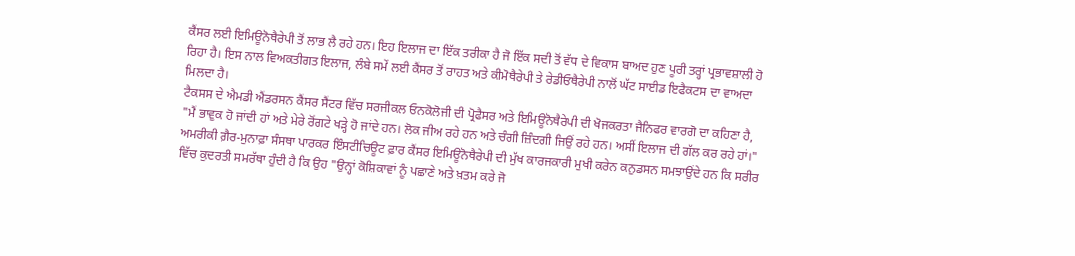ਕੈਂਸਰ ਲਈ ਇਮਿਊਨੋਥੈਰੇਪੀ ਤੋਂ ਲਾਭ ਲੈ ਰਹੇ ਹਨ। ਇਹ ਇਲਾਜ ਦਾ ਇੱਕ ਤਰੀਕਾ ਹੈ ਜੋ ਇੱਕ ਸਦੀ ਤੋਂ ਵੱਧ ਦੇ ਵਿਕਾਸ ਬਾਅਦ ਹੁਣ ਪੂਰੀ ਤਰ੍ਹਾਂ ਪ੍ਰਭਾਵਸ਼ਾਲੀ ਹੋ ਰਿਹਾ ਹੈ। ਇਸ ਨਾਲ ਵਿਅਕਤੀਗਤ ਇਲਾਜ, ਲੰਬੇ ਸਮੇਂ ਲਈ ਕੈਂਸਰ ਤੋਂ ਰਾਹਤ ਅਤੇ ਕੀਮੋਥੈਰੇਪੀ ਤੇ ਰੇਡੀਓਥੈਰੇਪੀ ਨਾਲੋਂ ਘੱਟ ਸਾਈਡ ਇਫੈਕਟਸ ਦਾ ਵਾਅਦਾ ਮਿਲਦਾ ਹੈ।
ਟੈਕਸਸ ਦੇ ਐਮਡੀ ਐਂਡਰਸਨ ਕੈਂਸਰ ਸੈਂਟਰ ਵਿੱਚ ਸਰਜੀਕਲ ਓਨਕੋਲੋਜੀ ਦੀ ਪ੍ਰੋਫੈਸਰ ਅਤੇ ਇਮਿਊਨੋਥੈਰੇਪੀ ਦੀ ਖੋਜਕਰਤਾ ਜੈਨਿਫਰ ਵਾਰਗੋ ਦਾ ਕਹਿਣਾ ਹੈ, "ਮੈਂ ਭਾਵੁਕ ਹੋ ਜਾਂਦੀ ਹਾਂ ਅਤੇ ਮੇਰੇ ਰੋਂਗਟੇ ਖੜ੍ਹੇ ਹੋ ਜਾਂਦੇ ਹਨ। ਲੋਕ ਜੀਅ ਰਹੇ ਹਨ ਅਤੇ ਚੰਗੀ ਜ਼ਿੰਦਗੀ ਜਿਉਂ ਰਹੇ ਹਨ। ਅਸੀਂ ਇਲਾਜ ਦੀ ਗੱਲ ਕਰ ਰਹੇ ਹਾਂ।"
ਅਮਰੀਕੀ ਗ਼ੈਰ-ਮੁਨਾਫ਼ਾ ਸੰਸਥਾ ਪਾਰਕਰ ਇੰਸਟੀਚਿਊਟ ਫ਼ਾਰ ਕੈਂਸਰ ਇਮਿਊਨੋਥੈਰੇਪੀ ਦੀ ਮੁੱਖ ਕਾਰਜਕਾਰੀ ਮੁਖੀ ਕਰੇਨ ਕਨੁਡਸਨ ਸਮਝਾਉਂਦੇ ਹਨ ਕਿ ਸਰੀਰ ਵਿੱਚ ਕੁਦਰਤੀ ਸਮਰੱਥਾ ਹੁੰਦੀ ਹੈ ਕਿ ਉਹ "ਉਨ੍ਹਾਂ ਕੋਸ਼ਿਕਾਵਾਂ ਨੂੰ ਪਛਾਣੇ ਅਤੇ ਖ਼ਤਮ ਕਰੇ ਜੋ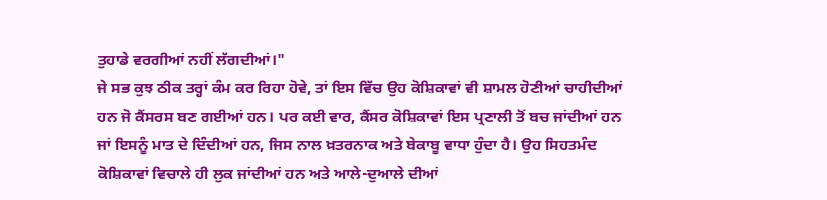ਤੁਹਾਡੇ ਵਰਗੀਆਂ ਨਹੀਂ ਲੱਗਦੀਆਂ।"
ਜੇ ਸਭ ਕੁਝ ਠੀਕ ਤਰ੍ਹਾਂ ਕੰਮ ਕਰ ਰਿਹਾ ਹੋਵੇ, ਤਾਂ ਇਸ ਵਿੱਚ ਉਹ ਕੋਸ਼ਿਕਾਵਾਂ ਵੀ ਸ਼ਾਮਲ ਹੋਣੀਆਂ ਚਾਹੀਦੀਆਂ ਹਨ ਜੋ ਕੈਂਸਰਸ ਬਣ ਗਈਆਂ ਹਨ। ਪਰ ਕਈ ਵਾਰ, ਕੈਂਸਰ ਕੋਸ਼ਿਕਾਵਾਂ ਇਸ ਪ੍ਰਣਾਲੀ ਤੋਂ ਬਚ ਜਾਂਦੀਆਂ ਹਨ ਜਾਂ ਇਸਨੂੰ ਮਾਤ ਦੇ ਦਿੰਦੀਆਂ ਹਨ, ਜਿਸ ਨਾਲ ਖ਼ਤਰਨਾਕ ਅਤੇ ਬੇਕਾਬੂ ਵਾਧਾ ਹੁੰਦਾ ਹੈ। ਉਹ ਸਿਹਤਮੰਦ ਕੋਸ਼ਿਕਾਵਾਂ ਵਿਚਾਲੇ ਹੀ ਲੁਕ ਜਾਂਦੀਆਂ ਹਨ ਅਤੇ ਆਲੇ-ਦੁਆਲੇ ਦੀਆਂ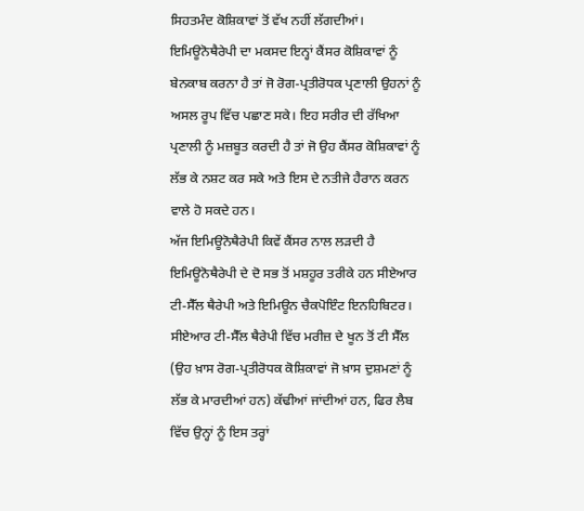ਸਿਹਤਮੰਦ ਕੋਸ਼ਿਕਾਵਾਂ ਤੋਂ ਵੱਖ ਨਹੀਂ ਲੱਗਦੀਆਂ।
ਇਮਿਊਨੋਥੈਰੇਪੀ ਦਾ ਮਕਸਦ ਇਨ੍ਹਾਂ ਕੈਂਸਰ ਕੋਸ਼ਿਕਾਵਾਂ ਨੂੰ ਬੇਨਕਾਬ ਕਰਨਾ ਹੈ ਤਾਂ ਜੋ ਰੋਗ-ਪ੍ਰਤੀਰੋਧਕ ਪ੍ਰਣਾਲੀ ਉਹਨਾਂ ਨੂੰ ਅਸਲ ਰੂਪ ਵਿੱਚ ਪਛਾਣ ਸਕੇ। ਇਹ ਸਰੀਰ ਦੀ ਰੱਖਿਆ ਪ੍ਰਣਾਲੀ ਨੂੰ ਮਜ਼ਬੂਤ ਕਰਦੀ ਹੈ ਤਾਂ ਜੋ ਉਹ ਕੈਂਸਰ ਕੋਸ਼ਿਕਾਵਾਂ ਨੂੰ ਲੱਭ ਕੇ ਨਸ਼ਟ ਕਰ ਸਕੇ ਅਤੇ ਇਸ ਦੇ ਨਤੀਜੇ ਹੈਰਾਨ ਕਰਨ ਵਾਲੇ ਹੋ ਸਕਦੇ ਹਨ।
ਅੱਜ ਇਮਿਊਨੋਥੈਰੇਪੀ ਕਿਵੇਂ ਕੈਂਸਰ ਨਾਲ ਲੜਦੀ ਹੈ
ਇਮਿਊਨੋਥੈਰੇਪੀ ਦੇ ਦੋ ਸਭ ਤੋਂ ਮਸ਼ਹੂਰ ਤਰੀਕੇ ਹਨ ਸੀਏਆਰ ਟੀ-ਸੈੱਲ ਥੈਰੇਪੀ ਅਤੇ ਇਮਿਊਨ ਚੈਕਪੋਇੰਟ ਇਨਹਿਬਿਟਰ।
ਸੀਏਆਰ ਟੀ-ਸੈੱਲ ਥੈਰੇਪੀ ਵਿੱਚ ਮਰੀਜ਼ ਦੇ ਖੂਨ ਤੋਂ ਟੀ ਸੈੱਲ (ਉਹ ਖ਼ਾਸ ਰੋਗ-ਪ੍ਰਤੀਰੋਧਕ ਕੋਸ਼ਿਕਾਵਾਂ ਜੋ ਖ਼ਾਸ ਦੁਸ਼ਮਣਾਂ ਨੂੰ ਲੱਭ ਕੇ ਮਾਰਦੀਆਂ ਹਨ) ਕੱਢੀਆਂ ਜਾਂਦੀਆਂ ਹਨ, ਫਿਰ ਲੈਬ ਵਿੱਚ ਉਨ੍ਹਾਂ ਨੂੰ ਇਸ ਤਰ੍ਹਾਂ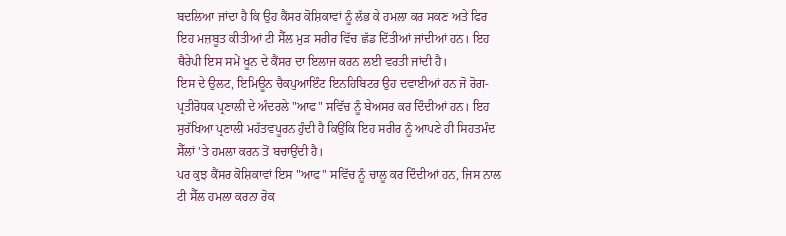ਬਦਲਿਆ ਜਾਂਦਾ ਹੈ ਕਿ ਉਹ ਕੈਂਸਰ ਕੋਸ਼ਿਕਾਵਾਂ ਨੂੰ ਲੱਭ ਕੇ ਹਮਲਾ ਕਰ ਸਕਣ ਅਤੇ ਫਿਰ ਇਹ ਮਜ਼ਬੂਤ ਕੀਤੀਆਂ ਟੀ ਸੈੱਲ ਮੁੜ ਸਰੀਰ ਵਿੱਚ ਛੱਡ ਦਿੱਤੀਆਂ ਜਾਂਦੀਆਂ ਹਨ। ਇਹ ਥੈਰੇਪੀ ਇਸ ਸਮੇਂ ਖੂਨ ਦੇ ਕੈਂਸਰ ਦਾ ਇਲਾਜ ਕਰਨ ਲਈ ਵਰਤੀ ਜਾਂਦੀ ਹੈ।
ਇਸ ਦੇ ਉਲਟ, ਇਮਿਊਨ ਚੈਕਪੁਆਇੰਟ ਇਨਹਿਬਿਟਰ ਉਹ ਦਵਾਈਆਂ ਹਨ ਜੋ ਰੋਗ-ਪ੍ਰਤੀਰੋਧਕ ਪ੍ਰਣਾਲੀ ਦੇ ਅੰਦਰਲੇ "ਆਫ" ਸਵਿੱਚ ਨੂੰ ਬੇਅਸਰ ਕਰ ਦਿੰਦੀਆਂ ਹਨ। ਇਹ ਸੁਰੱਖਿਆ ਪ੍ਰਣਾਲੀ ਮਹੱਤਵਪੂਰਨ ਹੁੰਦੀ ਹੈ ਕਿਉਂਕਿ ਇਹ ਸਰੀਰ ਨੂੰ ਆਪਣੇ ਹੀ ਸਿਹਤਮੰਦ ਸੈੱਲਾਂ 'ਤੇ ਹਮਲਾ ਕਰਨ ਤੋਂ ਬਚਾਉਂਦੀ ਹੈ।
ਪਰ ਕੁਝ ਕੈਂਸਰ ਕੋਸ਼ਿਕਾਵਾਂ ਇਸ "ਆਫ" ਸਵਿੱਚ ਨੂੰ ਚਾਲੂ ਕਰ ਦਿੰਦੀਆਂ ਹਨ, ਜਿਸ ਨਾਲ ਟੀ ਸੈੱਲ ਹਮਲਾ ਕਰਨਾ ਰੋਕ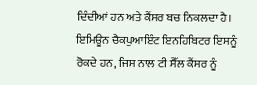ਦਿੰਦੀਆਂ ਹਨ ਅਤੇ ਕੈਂਸਰ ਬਚ ਨਿਕਲਦਾ ਹੈ। ਇਮਿਊਨ ਚੈਕਪੁਆਇੰਟ ਇਨਹਿਬਿਟਰ ਇਸਨੂੰ ਰੋਕਦੇ ਹਨ, ਜਿਸ ਨਾਲ ਟੀ ਸੈੱਲ ਕੈਂਸਰ ਨੂੰ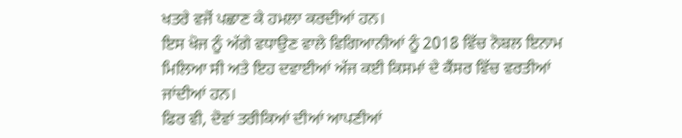ਖਤਰੇ ਵਜੋਂ ਪਛਾਣ ਕੇ ਹਮਲਾ ਕਰਦੀਆਂ ਹਨ।
ਇਸ ਖੋਜ ਨੂੰ ਅੱਗੇ ਵਧਾਉਣ ਵਾਲੇ ਵਿਗਿਆਨੀਆਂ ਨੂੰ 2018 ਵਿੱਚ ਨੋਬਲ ਇਨਾਮ ਮਿਲਿਆ ਸੀ ਅਤੇ ਇਹ ਦਵਾਈਆਂ ਅੱਜ ਕਈ ਕਿਸਮਾਂ ਦੇ ਕੈਂਸਰ ਵਿੱਚ ਵਰਤੀਆਂ ਜਾਂਦੀਆਂ ਹਨ।
ਫਿਰ ਵੀ, ਦੋਵਾਂ ਤਰੀਕਿਆਂ ਦੀਆਂ ਆਪਣੀਆਂ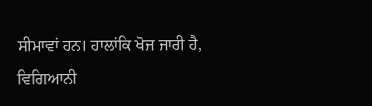ਸੀਮਾਵਾਂ ਹਨ। ਹਾਲਾਂਕਿ ਖੋਜ ਜਾਰੀ ਹੈ, ਵਿਗਿਆਨੀ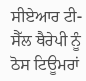ਸੀਏਆਰ ਟੀ-ਸੈੱਲ ਥੈਰੇਪੀ ਨੂੰ ਠੋਸ ਟਿਊਮਰਾਂ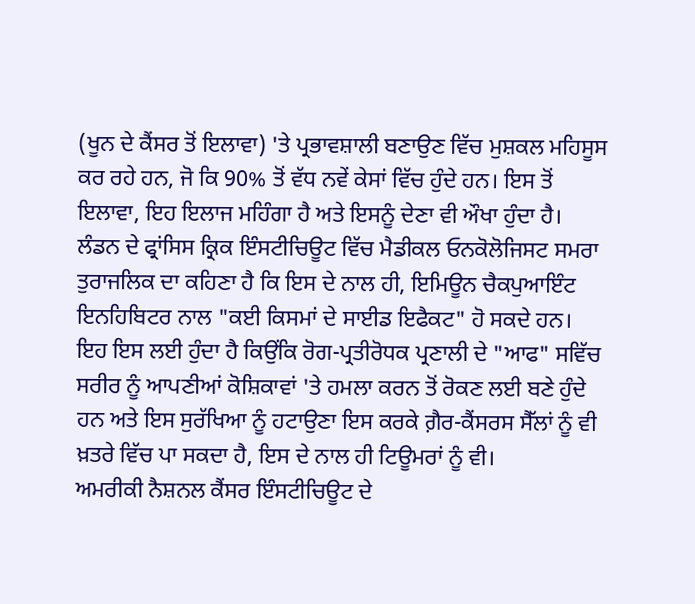(ਖੂਨ ਦੇ ਕੈਂਸਰ ਤੋਂ ਇਲਾਵਾ) 'ਤੇ ਪ੍ਰਭਾਵਸ਼ਾਲੀ ਬਣਾਉਣ ਵਿੱਚ ਮੁਸ਼ਕਲ ਮਹਿਸੂਸ ਕਰ ਰਹੇ ਹਨ, ਜੋ ਕਿ 90% ਤੋਂ ਵੱਧ ਨਵੇਂ ਕੇਸਾਂ ਵਿੱਚ ਹੁੰਦੇ ਹਨ। ਇਸ ਤੋਂ ਇਲਾਵਾ, ਇਹ ਇਲਾਜ ਮਹਿੰਗਾ ਹੈ ਅਤੇ ਇਸਨੂੰ ਦੇਣਾ ਵੀ ਔਖਾ ਹੁੰਦਾ ਹੈ।
ਲੰਡਨ ਦੇ ਫ੍ਰਾਂਸਿਸ ਕ੍ਰਿਕ ਇੰਸਟੀਚਿਊਟ ਵਿੱਚ ਮੈਡੀਕਲ ਓਨਕੋਲੋਜਿਸਟ ਸਮਰਾ ਤੁਰਾਜਲਿਕ ਦਾ ਕਹਿਣਾ ਹੈ ਕਿ ਇਸ ਦੇ ਨਾਲ ਹੀ, ਇਮਿਊਨ ਚੈਕਪੁਆਇੰਟ ਇਨਹਿਬਿਟਰ ਨਾਲ "ਕਈ ਕਿਸਮਾਂ ਦੇ ਸਾਈਡ ਇਫੈਕਟ" ਹੋ ਸਕਦੇ ਹਨ।
ਇਹ ਇਸ ਲਈ ਹੁੰਦਾ ਹੈ ਕਿਉਂਕਿ ਰੋਗ-ਪ੍ਰਤੀਰੋਧਕ ਪ੍ਰਣਾਲੀ ਦੇ "ਆਫ" ਸਵਿੱਚ ਸਰੀਰ ਨੂੰ ਆਪਣੀਆਂ ਕੋਸ਼ਿਕਾਵਾਂ 'ਤੇ ਹਮਲਾ ਕਰਨ ਤੋਂ ਰੋਕਣ ਲਈ ਬਣੇ ਹੁੰਦੇ ਹਨ ਅਤੇ ਇਸ ਸੁਰੱਖਿਆ ਨੂੰ ਹਟਾਉਣਾ ਇਸ ਕਰਕੇ ਗ਼ੈਰ-ਕੈਂਸਰਸ ਸੈੱਲਾਂ ਨੂੰ ਵੀ ਖ਼ਤਰੇ ਵਿੱਚ ਪਾ ਸਕਦਾ ਹੈ, ਇਸ ਦੇ ਨਾਲ ਹੀ ਟਿਊਮਰਾਂ ਨੂੰ ਵੀ।
ਅਮਰੀਕੀ ਨੈਸ਼ਨਲ ਕੈਂਸਰ ਇੰਸਟੀਚਿਊਟ ਦੇ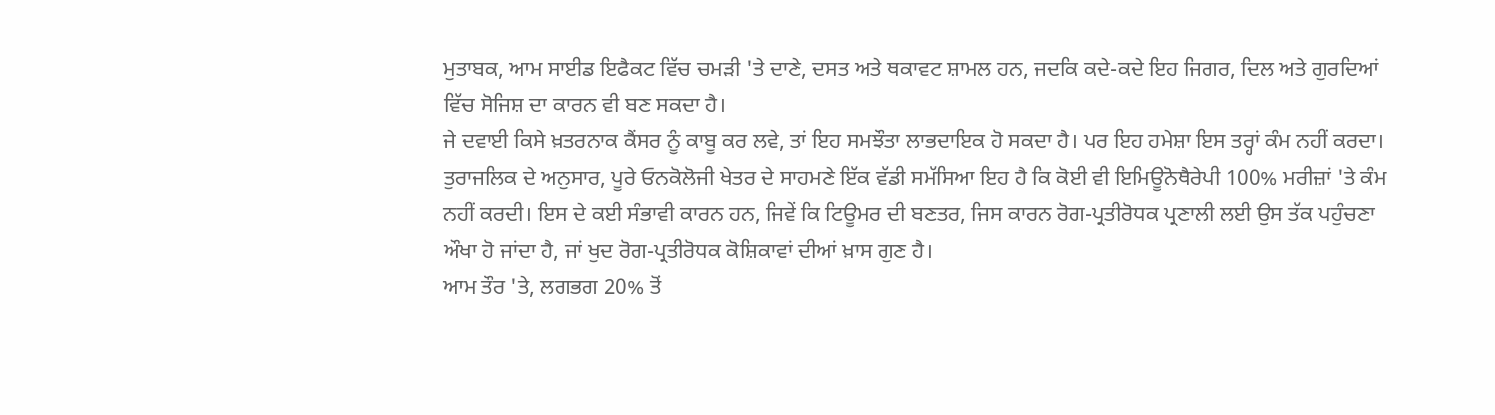ਮੁਤਾਬਕ, ਆਮ ਸਾਈਡ ਇਫੈਕਟ ਵਿੱਚ ਚਮੜੀ 'ਤੇ ਦਾਣੇ, ਦਸਤ ਅਤੇ ਥਕਾਵਟ ਸ਼ਾਮਲ ਹਨ, ਜਦਕਿ ਕਦੇ-ਕਦੇ ਇਹ ਜਿਗਰ, ਦਿਲ ਅਤੇ ਗੁਰਦਿਆਂ ਵਿੱਚ ਸੋਜਿਸ਼ ਦਾ ਕਾਰਨ ਵੀ ਬਣ ਸਕਦਾ ਹੈ।
ਜੇ ਦਵਾਈ ਕਿਸੇ ਖ਼ਤਰਨਾਕ ਕੈਂਸਰ ਨੂੰ ਕਾਬੂ ਕਰ ਲਵੇ, ਤਾਂ ਇਹ ਸਮਝੌਤਾ ਲਾਭਦਾਇਕ ਹੋ ਸਕਦਾ ਹੈ। ਪਰ ਇਹ ਹਮੇਸ਼ਾ ਇਸ ਤਰ੍ਹਾਂ ਕੰਮ ਨਹੀਂ ਕਰਦਾ।
ਤੁਰਾਜਲਿਕ ਦੇ ਅਨੁਸਾਰ, ਪੂਰੇ ਓਨਕੋਲੋਜੀ ਖੇਤਰ ਦੇ ਸਾਹਮਣੇ ਇੱਕ ਵੱਡੀ ਸਮੱਸਿਆ ਇਹ ਹੈ ਕਿ ਕੋਈ ਵੀ ਇਮਿਊਨੋਥੈਰੇਪੀ 100% ਮਰੀਜ਼ਾਂ 'ਤੇ ਕੰਮ ਨਹੀਂ ਕਰਦੀ। ਇਸ ਦੇ ਕਈ ਸੰਭਾਵੀ ਕਾਰਨ ਹਨ, ਜਿਵੇਂ ਕਿ ਟਿਊਮਰ ਦੀ ਬਣਤਰ, ਜਿਸ ਕਾਰਨ ਰੋਗ-ਪ੍ਰਤੀਰੋਧਕ ਪ੍ਰਣਾਲੀ ਲਈ ਉਸ ਤੱਕ ਪਹੁੰਚਣਾ ਔਖਾ ਹੋ ਜਾਂਦਾ ਹੈ, ਜਾਂ ਖੁਦ ਰੋਗ-ਪ੍ਰਤੀਰੋਧਕ ਕੋਸ਼ਿਕਾਵਾਂ ਦੀਆਂ ਖ਼ਾਸ ਗੁਣ ਹੈ।
ਆਮ ਤੌਰ 'ਤੇ, ਲਗਭਗ 20% ਤੋਂ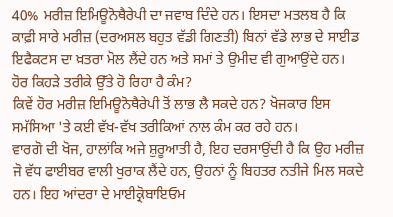40% ਮਰੀਜ਼ ਇਮਿਊਨੋਥੈਰੇਪੀ ਦਾ ਜਵਾਬ ਦਿੰਦੇ ਹਨ। ਇਸਦਾ ਮਤਲਬ ਹੈ ਕਿ ਕਾਫ਼ੀ ਸਾਰੇ ਮਰੀਜ਼ (ਦਰਅਸਲ ਬਹੁਤ ਵੱਡੀ ਗਿਣਤੀ) ਬਿਨਾਂ ਵੱਡੇ ਲਾਭ ਦੇ ਸਾਈਡ ਇਫੈਕਟਸ ਦਾ ਖ਼ਤਰਾ ਮੋਲ ਲੈਂਦੇ ਹਨ ਅਤੇ ਸਮਾਂ ਤੇ ਉਮੀਦ ਵੀ ਗੁਆਉਂਦੇ ਹਨ।
ਹੋਰ ਕਿਹੜੇ ਤਰੀਕੇ ਉੱਤੇ ਹੋ ਰਿਹਾ ਹੈ ਕੰਮ?
ਕਿਵੇਂ ਹੋਰ ਮਰੀਜ਼ ਇਮਿਊਨੋਥੈਰੇਪੀ ਤੋਂ ਲਾਭ ਲੈ ਸਕਦੇ ਹਨ? ਖੋਜਕਾਰ ਇਸ ਸਮੱਸਿਆ 'ਤੇ ਕਈ ਵੱਖ-ਵੱਖ ਤਰੀਕਿਆਂ ਨਾਲ ਕੰਮ ਕਰ ਰਹੇ ਹਨ।
ਵਾਰਗੋ ਦੀ ਖੋਜ, ਹਾਲਾਂਕਿ ਅਜੇ ਸ਼ੁਰੂਆਤੀ ਹੈ, ਇਹ ਦਰਸਾਉਂਦੀ ਹੈ ਕਿ ਉਹ ਮਰੀਜ਼ ਜੋ ਵੱਧ ਫਾਈਬਰ ਵਾਲੀ ਖੁਰਾਕ ਲੈਂਦੇ ਹਨ, ਉਹਨਾਂ ਨੂੰ ਬਿਹਤਰ ਨਤੀਜੇ ਮਿਲ ਸਕਦੇ ਹਨ। ਇਹ ਆਂਦਰਾ ਦੇ ਮਾਈਕ੍ਰੋਬਾਇਓਮ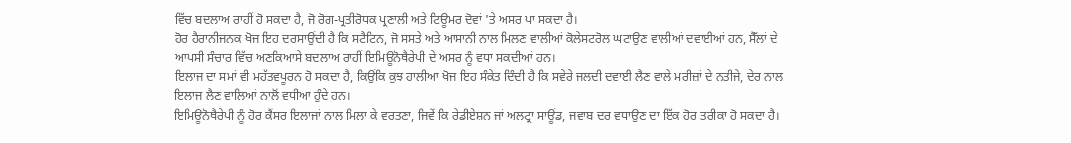ਵਿੱਚ ਬਦਲਾਅ ਰਾਹੀਂ ਹੋ ਸਕਦਾ ਹੈ, ਜੋ ਰੋਗ-ਪ੍ਰਤੀਰੋਧਕ ਪ੍ਰਣਾਲੀ ਅਤੇ ਟਿਊਮਰ ਦੋਵਾਂ 'ਤੇ ਅਸਰ ਪਾ ਸਕਦਾ ਹੈ।
ਹੋਰ ਹੈਰਾਨੀਜਨਕ ਖੋਜ ਇਹ ਦਰਸਾਉਂਦੀ ਹੈ ਕਿ ਸਟੈਟਿਨ, ਜੋ ਸਸਤੇ ਅਤੇ ਆਸਾਨੀ ਨਾਲ ਮਿਲਣ ਵਾਲੀਆਂ ਕੋਲੇਸਟਰੋਲ ਘਟਾਉਣ ਵਾਲੀਆਂ ਦਵਾਈਆਂ ਹਨ, ਸੈੱਲਾਂ ਦੇ ਆਪਸੀ ਸੰਚਾਰ ਵਿੱਚ ਅਣਕਿਆਸੇ ਬਦਲਾਅ ਰਾਹੀਂ ਇਮਿਊਨੋਥੈਰੇਪੀ ਦੇ ਅਸਰ ਨੂੰ ਵਧਾ ਸਕਦੀਆਂ ਹਨ।
ਇਲਾਜ ਦਾ ਸਮਾਂ ਵੀ ਮਹੱਤਵਪੂਰਨ ਹੋ ਸਕਦਾ ਹੈ, ਕਿਉਂਕਿ ਕੁਝ ਹਾਲੀਆ ਖੋਜ ਇਹ ਸੰਕੇਤ ਦਿੰਦੀ ਹੈ ਕਿ ਸਵੇਰੇ ਜਲਦੀ ਦਵਾਈ ਲੈਣ ਵਾਲੇ ਮਰੀਜ਼ਾਂ ਦੇ ਨਤੀਜੇ, ਦੇਰ ਨਾਲ ਇਲਾਜ ਲੈਣ ਵਾਲਿਆਂ ਨਾਲੋਂ ਵਧੀਆ ਹੁੰਦੇ ਹਨ।
ਇਮਿਊਨੋਥੈਰੇਪੀ ਨੂੰ ਹੋਰ ਕੈਂਸਰ ਇਲਾਜਾਂ ਨਾਲ ਮਿਲਾ ਕੇ ਵਰਤਣਾ, ਜਿਵੇਂ ਕਿ ਰੇਡੀਏਸ਼ਨ ਜਾਂ ਅਲਟ੍ਰਾ ਸਾਊਂਡ, ਜਵਾਬ ਦਰ ਵਧਾਉਣ ਦਾ ਇੱਕ ਹੋਰ ਤਰੀਕਾ ਹੋ ਸਕਦਾ ਹੈ।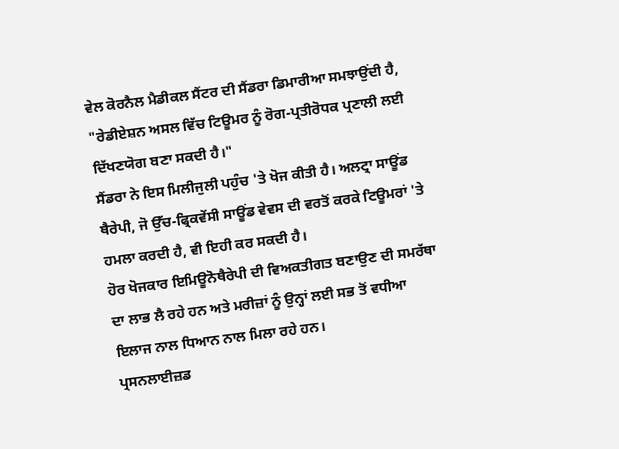ਵੇਲ ਕੋਰਨੈਲ ਮੈਡੀਕਲ ਸੈਂਟਰ ਦੀ ਸੈਂਡਰਾ ਡਿਮਾਰੀਆ ਸਮਝਾਉਂਦੀ ਹੈ, "ਰੇਡੀਏਸ਼ਨ ਅਸਲ ਵਿੱਚ ਟਿਊਮਰ ਨੂੰ ਰੋਗ-ਪ੍ਰਤੀਰੋਧਕ ਪ੍ਰਣਾਲੀ ਲਈ ਦਿੱਖਣਯੋਗ ਬਣਾ ਸਕਦੀ ਹੈ।"
ਸੈਂਡਰਾ ਨੇ ਇਸ ਮਿਲੀਜੁਲੀ ਪਹੁੰਚ 'ਤੇ ਖੋਜ ਕੀਤੀ ਹੈ। ਅਲਟ੍ਰਾ ਸਾਊਂਡ ਥੈਰੇਪੀ, ਜੋ ਉੱਚ-ਫ੍ਰਿਕਵੇਂਸੀ ਸਾਊਂਡ ਵੇਵਸ ਦੀ ਵਰਤੋਂ ਕਰਕੇ ਟਿਊਮਰਾਂ 'ਤੇ ਹਮਲਾ ਕਰਦੀ ਹੈ, ਵੀ ਇਹੀ ਕਰ ਸਕਦੀ ਹੈ।
ਹੋਰ ਖੋਜਕਾਰ ਇਮਿਊਨੋਥੈਰੇਪੀ ਦੀ ਵਿਅਕਤੀਗਤ ਬਣਾਉਣ ਦੀ ਸਮਰੱਥਾ ਦਾ ਲਾਭ ਲੈ ਰਹੇ ਹਨ ਅਤੇ ਮਰੀਜ਼ਾਂ ਨੂੰ ਉਨ੍ਹਾਂ ਲਈ ਸਭ ਤੋਂ ਵਧੀਆ ਇਲਾਜ ਨਾਲ ਧਿਆਨ ਨਾਲ ਮਿਲਾ ਰਹੇ ਹਨ।
ਪ੍ਰਸਨਲਾਈਜ਼ਡ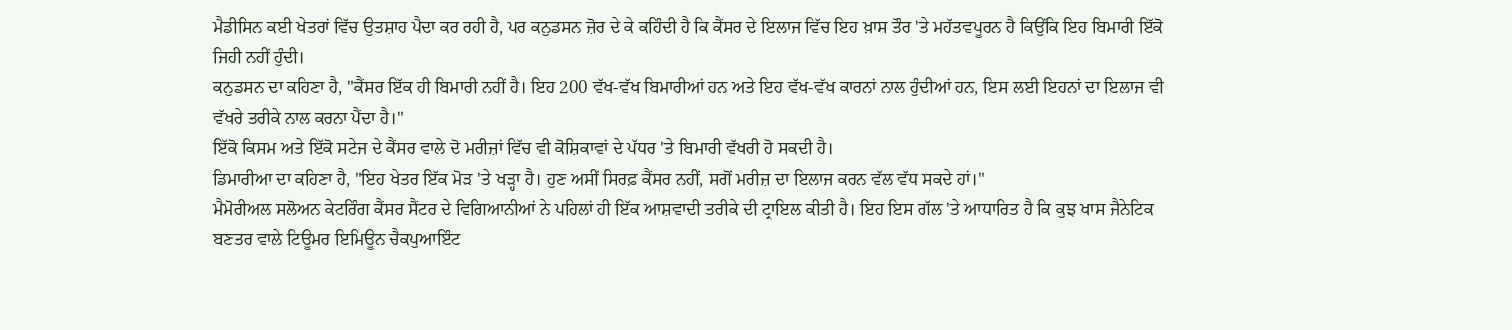ਮੈਡੀਸਿਨ ਕਈ ਖੇਤਰਾਂ ਵਿੱਚ ਉਤਸ਼ਾਹ ਪੈਦਾ ਕਰ ਰਹੀ ਹੈ, ਪਰ ਕਨੁਡਸਨ ਜ਼ੋਰ ਦੇ ਕੇ ਕਹਿੰਦੀ ਹੈ ਕਿ ਕੈਂਸਰ ਦੇ ਇਲਾਜ ਵਿੱਚ ਇਹ ਖ਼ਾਸ ਤੌਰ 'ਤੇ ਮਹੱਤਵਪੂਰਨ ਹੈ ਕਿਉਂਕਿ ਇਹ ਬਿਮਾਰੀ ਇੱਕੋ ਜਿਹੀ ਨਹੀਂ ਹੁੰਦੀ।
ਕਨੁਡਸਨ ਦਾ ਕਹਿਣਾ ਹੈ, "ਕੈਂਸਰ ਇੱਕ ਹੀ ਬਿਮਾਰੀ ਨਹੀਂ ਹੈ। ਇਹ 200 ਵੱਖ-ਵੱਖ ਬਿਮਾਰੀਆਂ ਹਨ ਅਤੇ ਇਹ ਵੱਖ-ਵੱਖ ਕਾਰਨਾਂ ਨਾਲ ਹੁੰਦੀਆਂ ਹਨ, ਇਸ ਲਈ ਇਹਨਾਂ ਦਾ ਇਲਾਜ ਵੀ ਵੱਖਰੇ ਤਰੀਕੇ ਨਾਲ ਕਰਨਾ ਪੈਂਦਾ ਹੈ।"
ਇੱਕੋ ਕਿਸਮ ਅਤੇ ਇੱਕੋ ਸਟੇਜ ਦੇ ਕੈਂਸਰ ਵਾਲੇ ਦੋ ਮਰੀਜ਼ਾਂ ਵਿੱਚ ਵੀ ਕੋਸ਼ਿਕਾਵਾਂ ਦੇ ਪੱਧਰ 'ਤੇ ਬਿਮਾਰੀ ਵੱਖਰੀ ਹੋ ਸਕਦੀ ਹੈ।
ਡਿਮਾਰੀਆ ਦਾ ਕਹਿਣਾ ਹੈ, "ਇਹ ਖੇਤਰ ਇੱਕ ਮੋੜ 'ਤੇ ਖੜ੍ਹਾ ਹੈ। ਹੁਣ ਅਸੀਂ ਸਿਰਫ਼ ਕੈਂਸਰ ਨਹੀਂ, ਸਗੋਂ ਮਰੀਜ਼ ਦਾ ਇਲਾਜ ਕਰਨ ਵੱਲ ਵੱਧ ਸਕਦੇ ਹਾਂ।"
ਮੈਮੋਰੀਅਲ ਸਲੋਅਨ ਕੇਟਰਿੰਗ ਕੈਂਸਰ ਸੈਂਟਰ ਦੇ ਵਿਗਿਆਨੀਆਂ ਨੇ ਪਹਿਲਾਂ ਹੀ ਇੱਕ ਆਸ਼ਵਾਦੀ ਤਰੀਕੇ ਦੀ ਟ੍ਰਾਇਲ ਕੀਤੀ ਹੈ। ਇਹ ਇਸ ਗੱਲ 'ਤੇ ਆਧਾਰਿਤ ਹੈ ਕਿ ਕੁਝ ਖਾਸ ਜੈਨੇਟਿਕ ਬਣਤਰ ਵਾਲੇ ਟਿਊਮਰ ਇਮਿਊਨ ਚੈਕਪੁਆਇੰਟ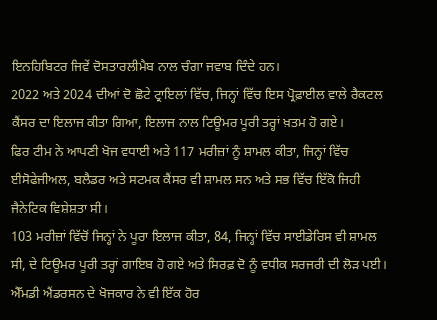ਇਨਹਿਬਿਟਰ ਜਿਵੇਂ ਦੋਸਤਾਰਲੀਮੈਬ ਨਾਲ ਚੰਗਾ ਜਵਾਬ ਦਿੰਦੇ ਹਨ।
2022 ਅਤੇ 2024 ਦੀਆਂ ਦੋ ਛੋਟੇ ਟ੍ਰਾਇਲਾਂ ਵਿੱਚ, ਜਿਨ੍ਹਾਂ ਵਿੱਚ ਇਸ ਪ੍ਰੋਫ਼ਾਈਲ ਵਾਲੇ ਰੈਕਟਲ ਕੈਂਸਰ ਦਾ ਇਲਾਜ ਕੀਤਾ ਗਿਆ, ਇਲਾਜ ਨਾਲ ਟਿਊਮਰ ਪੂਰੀ ਤਰ੍ਹਾਂ ਖ਼ਤਮ ਹੋ ਗਏ।
ਫਿਰ ਟੀਮ ਨੇ ਆਪਣੀ ਖੋਜ ਵਧਾਈ ਅਤੇ 117 ਮਰੀਜ਼ਾਂ ਨੂੰ ਸ਼ਾਮਲ ਕੀਤਾ, ਜਿਨ੍ਹਾਂ ਵਿੱਚ ਈਸੋਫੇਜੀਅਲ, ਬਲੈਡਰ ਅਤੇ ਸਟਮਕ ਕੈਂਸਰ ਵੀ ਸ਼ਾਮਲ ਸਨ ਅਤੇ ਸਭ ਵਿੱਚ ਇੱਕੋ ਜਿਹੀ ਜੈਨੇਟਿਕ ਵਿਸ਼ੇਸ਼ਤਾ ਸੀ।
103 ਮਰੀਜ਼ਾਂ ਵਿੱਚੋਂ ਜਿਨ੍ਹਾਂ ਨੇ ਪੂਰਾ ਇਲਾਜ ਕੀਤਾ, 84, ਜਿਨ੍ਹਾਂ ਵਿੱਚ ਸਾਈਡੇਰਿਸ ਵੀ ਸ਼ਾਮਲ ਸੀ, ਦੇ ਟਿਊਮਰ ਪੂਰੀ ਤਰ੍ਹਾਂ ਗਾਇਬ ਹੋ ਗਏ ਅਤੇ ਸਿਰਫ਼ ਦੋ ਨੂੰ ਵਧੀਕ ਸਰਜਰੀ ਦੀ ਲੋੜ ਪਈ।
ਐੱਮਡੀ ਐਂਡਰਸਨ ਦੇ ਖੋਜਕਾਰ ਨੇ ਵੀ ਇੱਕ ਹੋਰ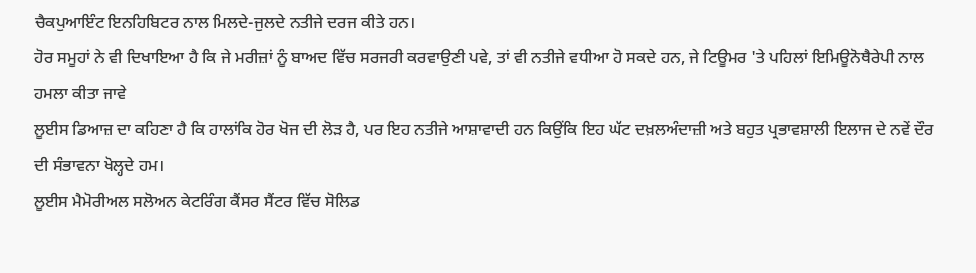ਚੈਕਪੁਆਇੰਟ ਇਨਹਿਬਿਟਰ ਨਾਲ ਮਿਲਦੇ-ਜੁਲਦੇ ਨਤੀਜੇ ਦਰਜ ਕੀਤੇ ਹਨ।
ਹੋਰ ਸਮੂਹਾਂ ਨੇ ਵੀ ਦਿਖਾਇਆ ਹੈ ਕਿ ਜੇ ਮਰੀਜ਼ਾਂ ਨੂੰ ਬਾਅਦ ਵਿੱਚ ਸਰਜਰੀ ਕਰਵਾਉਣੀ ਪਵੇ, ਤਾਂ ਵੀ ਨਤੀਜੇ ਵਧੀਆ ਹੋ ਸਕਦੇ ਹਨ, ਜੇ ਟਿਊਮਰ 'ਤੇ ਪਹਿਲਾਂ ਇਮਿਊਨੋਥੈਰੇਪੀ ਨਾਲ ਹਮਲਾ ਕੀਤਾ ਜਾਵੇ
ਲੂਈਸ ਡਿਆਜ਼ ਦਾ ਕਹਿਣਾ ਹੈ ਕਿ ਹਾਲਾਂਕਿ ਹੋਰ ਖੋਜ ਦੀ ਲੋੜ ਹੈ, ਪਰ ਇਹ ਨਤੀਜੇ ਆਸ਼ਾਵਾਦੀ ਹਨ ਕਿਉਂਕਿ ਇਹ ਘੱਟ ਦਖ਼ਲਅੰਦਾਜ਼ੀ ਅਤੇ ਬਹੁਤ ਪ੍ਰਭਾਵਸ਼ਾਲੀ ਇਲਾਜ ਦੇ ਨਵੇਂ ਦੌਰ ਦੀ ਸੰਭਾਵਨਾ ਖੋਲ੍ਹਦੇ ਹਮ।
ਲੂਈਸ ਮੈਮੋਰੀਅਲ ਸਲੋਅਨ ਕੇਟਰਿੰਗ ਕੈਂਸਰ ਸੈਂਟਰ ਵਿੱਚ ਸੋਲਿਡ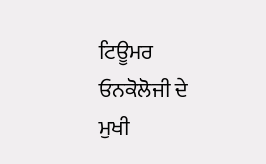ਟਿਊਮਰ ਓਨਕੋਲੋਜੀ ਦੇ ਮੁਖੀ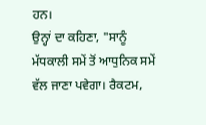ਹਨ।
ਉਨ੍ਹਾਂ ਦਾ ਕਹਿਣਾ, "ਸਾਨੂੰ ਮੱਧਕਾਲੀ ਸਮੇਂ ਤੋਂ ਆਧੁਨਿਕ ਸਮੇਂ ਵੱਲ ਜਾਣਾ ਪਵੇਗਾ। ਰੈਕਟਮ,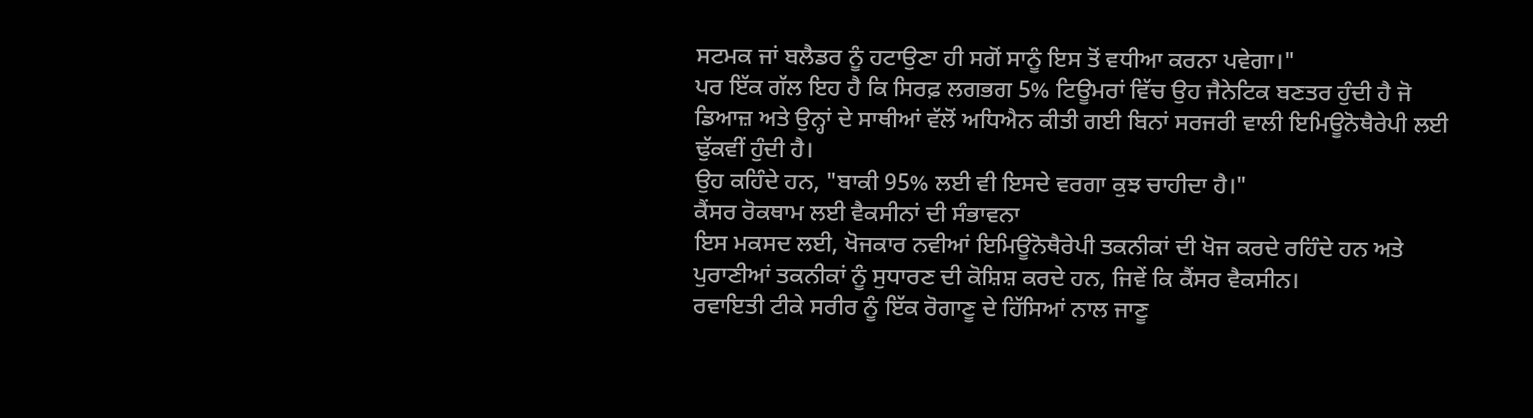ਸਟਮਕ ਜਾਂ ਬਲੈਡਰ ਨੂੰ ਹਟਾਉਣਾ ਹੀ ਸਗੋਂ ਸਾਨੂੰ ਇਸ ਤੋਂ ਵਧੀਆ ਕਰਨਾ ਪਵੇਗਾ।"
ਪਰ ਇੱਕ ਗੱਲ ਇਹ ਹੈ ਕਿ ਸਿਰਫ਼ ਲਗਭਗ 5% ਟਿਊਮਰਾਂ ਵਿੱਚ ਉਹ ਜੈਨੇਟਿਕ ਬਣਤਰ ਹੁੰਦੀ ਹੈ ਜੋ ਡਿਆਜ਼ ਅਤੇ ਉਨ੍ਹਾਂ ਦੇ ਸਾਥੀਆਂ ਵੱਲੋਂ ਅਧਿਐਨ ਕੀਤੀ ਗਈ ਬਿਨਾਂ ਸਰਜਰੀ ਵਾਲੀ ਇਮਿਊਨੋਥੈਰੇਪੀ ਲਈ ਢੁੱਕਵੀਂ ਹੁੰਦੀ ਹੈ।
ਉਹ ਕਹਿੰਦੇ ਹਨ, "ਬਾਕੀ 95% ਲਈ ਵੀ ਇਸਦੇ ਵਰਗਾ ਕੁਝ ਚਾਹੀਦਾ ਹੈ।"
ਕੈਂਸਰ ਰੋਕਥਾਮ ਲਈ ਵੈਕਸੀਨਾਂ ਦੀ ਸੰਭਾਵਨਾ
ਇਸ ਮਕਸਦ ਲਈ, ਖੋਜਕਾਰ ਨਵੀਆਂ ਇਮਿਊਨੋਥੈਰੇਪੀ ਤਕਨੀਕਾਂ ਦੀ ਖੋਜ ਕਰਦੇ ਰਹਿੰਦੇ ਹਨ ਅਤੇ ਪੁਰਾਣੀਆਂ ਤਕਨੀਕਾਂ ਨੂੰ ਸੁਧਾਰਣ ਦੀ ਕੋਸ਼ਿਸ਼ ਕਰਦੇ ਹਨ, ਜਿਵੇਂ ਕਿ ਕੈਂਸਰ ਵੈਕਸੀਨ।
ਰਵਾਇਤੀ ਟੀਕੇ ਸਰੀਰ ਨੂੰ ਇੱਕ ਰੋਗਾਣੂ ਦੇ ਹਿੱਸਿਆਂ ਨਾਲ ਜਾਣੂ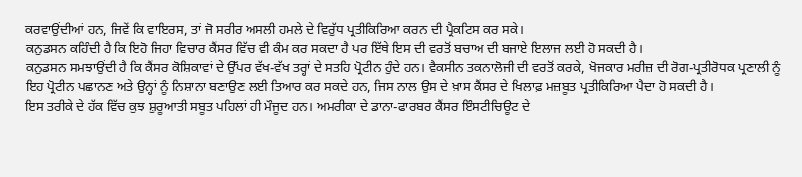ਕਰਵਾਉਂਦੀਆਂ ਹਨ, ਜਿਵੇਂ ਕਿ ਵਾਇਰਸ, ਤਾਂ ਜੋ ਸਰੀਰ ਅਸਲੀ ਹਮਲੇ ਦੇ ਵਿਰੁੱਧ ਪ੍ਰਤੀਕਿਰਿਆ ਕਰਨ ਦੀ ਪ੍ਰੈਕਟਿਸ ਕਰ ਸਕੇ।
ਕਨੁਡਸਨ ਕਹਿੰਦੀ ਹੈ ਕਿ ਇਹੋ ਜਿਹਾ ਵਿਚਾਰ ਕੈਂਸਰ ਵਿੱਚ ਵੀ ਕੰਮ ਕਰ ਸਕਦਾ ਹੈ ਪਰ ਇੱਥੇ ਇਸ ਦੀ ਵਰਤੋਂ ਬਚਾਅ ਦੀ ਬਜਾਏ ਇਲਾਜ ਲਈ ਹੋ ਸਕਦੀ ਹੈ।
ਕਨੁਡਸਨ ਸਮਝਾਉਂਦੀ ਹੈ ਕਿ ਕੈਂਸਰ ਕੋਸ਼ਿਕਾਵਾਂ ਦੇ ਉੱਪਰ ਵੱਖ-ਵੱਖ ਤਰ੍ਹਾਂ ਦੇ ਸਤਹਿ ਪ੍ਰੋਟੀਨ ਹੁੰਦੇ ਹਨ। ਵੈਕਸੀਨ ਤਕਨਾਲੋਜੀ ਦੀ ਵਰਤੋਂ ਕਰਕੇ, ਖੋਜਕਾਰ ਮਰੀਜ਼ ਦੀ ਰੋਗ-ਪ੍ਰਤੀਰੋਧਕ ਪ੍ਰਣਾਲੀ ਨੂੰ ਇਹ ਪ੍ਰੋਟੀਨ ਪਛਾਨਣ ਅਤੇ ਉਨ੍ਹਾਂ ਨੂੰ ਨਿਸ਼ਾਨਾ ਬਣਾਉਣ ਲਈ ਤਿਆਰ ਕਰ ਸਕਦੇ ਹਨ, ਜਿਸ ਨਾਲ ਉਸ ਦੇ ਖ਼ਾਸ ਕੈਂਸਰ ਦੇ ਖਿਲਾਫ਼ ਮਜ਼ਬੂਤ ਪ੍ਰਤੀਕਿਰਿਆ ਪੈਦਾ ਹੋ ਸਕਦੀ ਹੈ।
ਇਸ ਤਰੀਕੇ ਦੇ ਹੱਕ ਵਿੱਚ ਕੁਝ ਸ਼ੁਰੂਆਤੀ ਸਬੂਤ ਪਹਿਲਾਂ ਹੀ ਮੌਜੂਦ ਹਨ। ਅਮਰੀਕਾ ਦੇ ਡਾਨਾ-ਫਾਰਬਰ ਕੈਂਸਰ ਇੰਸਟੀਚਿਊਟ ਦੇ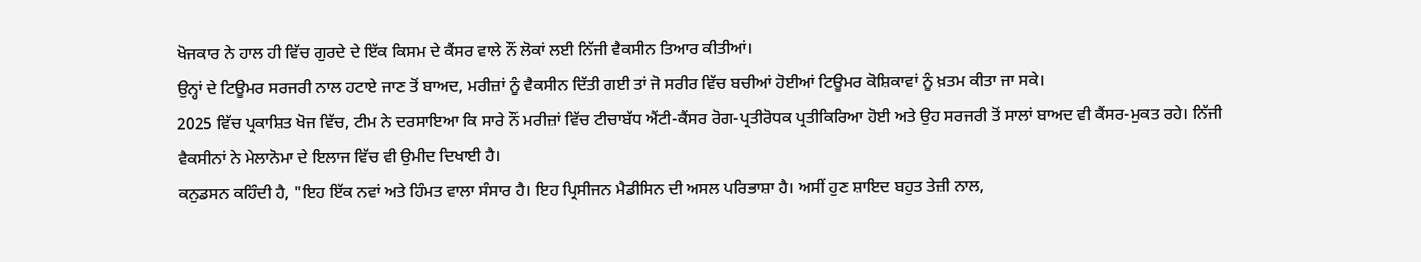ਖੋਜਕਾਰ ਨੇ ਹਾਲ ਹੀ ਵਿੱਚ ਗੁਰਦੇ ਦੇ ਇੱਕ ਕਿਸਮ ਦੇ ਕੈਂਸਰ ਵਾਲੇ ਨੌਂ ਲੋਕਾਂ ਲਈ ਨਿੱਜੀ ਵੈਕਸੀਨ ਤਿਆਰ ਕੀਤੀਆਂ।
ਉਨ੍ਹਾਂ ਦੇ ਟਿਊਮਰ ਸਰਜਰੀ ਨਾਲ ਹਟਾਏ ਜਾਣ ਤੋਂ ਬਾਅਦ, ਮਰੀਜ਼ਾਂ ਨੂੰ ਵੈਕਸੀਨ ਦਿੱਤੀ ਗਈ ਤਾਂ ਜੋ ਸਰੀਰ ਵਿੱਚ ਬਚੀਆਂ ਹੋਈਆਂ ਟਿਊਮਰ ਕੋਸ਼ਿਕਾਵਾਂ ਨੂੰ ਖ਼ਤਮ ਕੀਤਾ ਜਾ ਸਕੇ।
2025 ਵਿੱਚ ਪ੍ਰਕਾਸ਼ਿਤ ਖੋਜ ਵਿੱਚ, ਟੀਮ ਨੇ ਦਰਸਾਇਆ ਕਿ ਸਾਰੇ ਨੌਂ ਮਰੀਜ਼ਾਂ ਵਿੱਚ ਟੀਚਾਬੱਧ ਐਂਟੀ-ਕੈਂਸਰ ਰੋਗ-ਪ੍ਰਤੀਰੋਧਕ ਪ੍ਰਤੀਕਿਰਿਆ ਹੋਈ ਅਤੇ ਉਹ ਸਰਜਰੀ ਤੋਂ ਸਾਲਾਂ ਬਾਅਦ ਵੀ ਕੈਂਸਰ-ਮੁਕਤ ਰਹੇ। ਨਿੱਜੀ ਵੈਕਸੀਨਾਂ ਨੇ ਮੇਲਾਨੋਮਾ ਦੇ ਇਲਾਜ ਵਿੱਚ ਵੀ ਉਮੀਦ ਦਿਖਾਈ ਹੈ।
ਕਨੁਡਸਨ ਕਹਿੰਦੀ ਹੈ, "ਇਹ ਇੱਕ ਨਵਾਂ ਅਤੇ ਹਿੰਮਤ ਵਾਲਾ ਸੰਸਾਰ ਹੈ। ਇਹ ਪ੍ਰਿਸੀਜਨ ਮੈਡੀਸਿਨ ਦੀ ਅਸਲ ਪਰਿਭਾਸ਼ਾ ਹੈ। ਅਸੀਂ ਹੁਣ ਸ਼ਾਇਦ ਬਹੁਤ ਤੇਜ਼ੀ ਨਾਲ,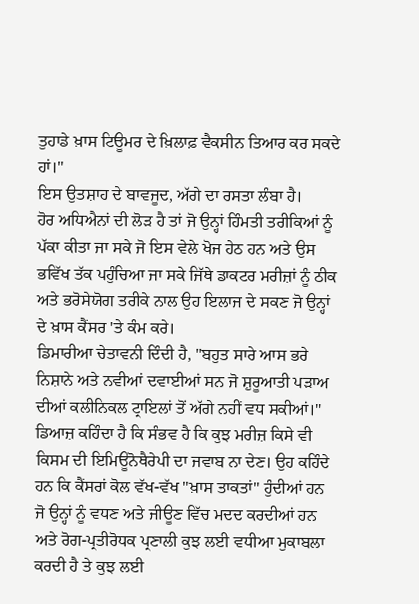ਤੁਹਾਡੇ ਖ਼ਾਸ ਟਿਊਮਰ ਦੇ ਖ਼ਿਲਾਫ਼ ਵੈਕਸੀਨ ਤਿਆਰ ਕਰ ਸਕਦੇ ਹਾਂ।"
ਇਸ ਉਤਸ਼ਾਹ ਦੇ ਬਾਵਜੂਦ, ਅੱਗੇ ਦਾ ਰਸਤਾ ਲੰਬਾ ਹੈ।
ਹੋਰ ਅਧਿਐਨਾਂ ਦੀ ਲੋੜ ਹੈ ਤਾਂ ਜੋ ਉਨ੍ਹਾਂ ਹਿੰਮਤੀ ਤਰੀਕਿਆਂ ਨੂੰ ਪੱਕਾ ਕੀਤਾ ਜਾ ਸਕੇ ਜੋ ਇਸ ਵੇਲੇ ਖੋਜ ਹੇਠ ਹਨ ਅਤੇ ਉਸ ਭਵਿੱਖ ਤੱਕ ਪਹੁੰਚਿਆ ਜਾ ਸਕੇ ਜਿੱਥੇ ਡਾਕਟਰ ਮਰੀਜ਼ਾਂ ਨੂੰ ਠੀਕ ਅਤੇ ਭਰੋਸੇਯੋਗ ਤਰੀਕੇ ਨਾਲ ਉਹ ਇਲਾਜ ਦੇ ਸਕਣ ਜੋ ਉਨ੍ਹਾਂ ਦੇ ਖ਼ਾਸ ਕੈਂਸਰ 'ਤੇ ਕੰਮ ਕਰੇ।
ਡਿਮਾਰੀਆ ਚੇਤਾਵਨੀ ਦਿੰਦੀ ਹੈ, "ਬਹੁਤ ਸਾਰੇ ਆਸ ਭਰੇ ਨਿਸ਼ਾਨੇ ਅਤੇ ਨਵੀਆਂ ਦਵਾਈਆਂ ਸਨ ਜੋ ਸ਼ੁਰੂਆਤੀ ਪੜਾਅ ਦੀਆਂ ਕਲੀਨਿਕਲ ਟ੍ਰਾਇਲਾਂ ਤੋਂ ਅੱਗੇ ਨਹੀਂ ਵਧ ਸਕੀਆਂ।"
ਡਿਆਜ਼ ਕਹਿੰਦਾ ਹੈ ਕਿ ਸੰਭਵ ਹੈ ਕਿ ਕੁਝ ਮਰੀਜ਼ ਕਿਸੇ ਵੀ ਕਿਸਮ ਦੀ ਇਮਿਊਨੋਥੈਰੇਪੀ ਦਾ ਜਵਾਬ ਨਾ ਦੇਣ। ਉਹ ਕਹਿੰਦੇ ਹਨ ਕਿ ਕੈਂਸਰਾਂ ਕੋਲ ਵੱਖ-ਵੱਖ "ਖ਼ਾਸ ਤਾਕਤਾਂ" ਹੁੰਦੀਆਂ ਹਨ ਜੋ ਉਨ੍ਹਾਂ ਨੂੰ ਵਧਣ ਅਤੇ ਜੀਊਣ ਵਿੱਚ ਮਦਦ ਕਰਦੀਆਂ ਹਨ ਅਤੇ ਰੋਗ-ਪ੍ਰਤੀਰੋਧਕ ਪ੍ਰਣਾਲੀ ਕੁਝ ਲਈ ਵਧੀਆ ਮੁਕਾਬਲਾ ਕਰਦੀ ਹੈ ਤੇ ਕੁਝ ਲਈ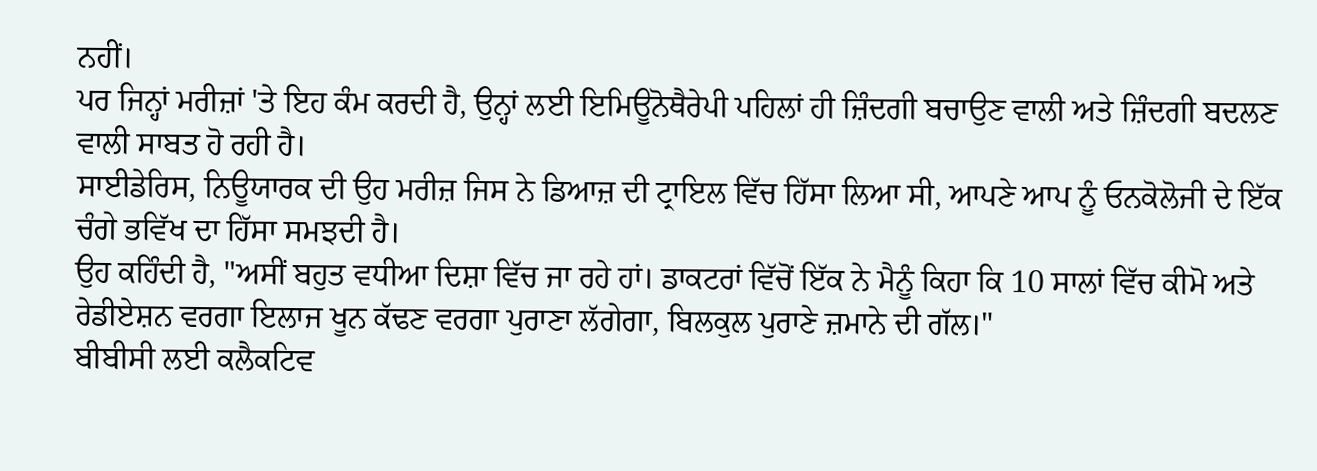ਨਹੀਂ।
ਪਰ ਜਿਨ੍ਹਾਂ ਮਰੀਜ਼ਾਂ 'ਤੇ ਇਹ ਕੰਮ ਕਰਦੀ ਹੈ, ਉਨ੍ਹਾਂ ਲਈ ਇਮਿਊਨੋਥੈਰੇਪੀ ਪਹਿਲਾਂ ਹੀ ਜ਼ਿੰਦਗੀ ਬਚਾਉਣ ਵਾਲੀ ਅਤੇ ਜ਼ਿੰਦਗੀ ਬਦਲਣ ਵਾਲੀ ਸਾਬਤ ਹੋ ਰਹੀ ਹੈ।
ਸਾਈਡੇਰਿਸ, ਨਿਊਯਾਰਕ ਦੀ ਉਹ ਮਰੀਜ਼ ਜਿਸ ਨੇ ਡਿਆਜ਼ ਦੀ ਟ੍ਰਾਇਲ ਵਿੱਚ ਹਿੱਸਾ ਲਿਆ ਸੀ, ਆਪਣੇ ਆਪ ਨੂੰ ਓਨਕੋਲੋਜੀ ਦੇ ਇੱਕ ਚੰਗੇ ਭਵਿੱਖ ਦਾ ਹਿੱਸਾ ਸਮਝਦੀ ਹੈ।
ਉਹ ਕਹਿੰਦੀ ਹੈ, "ਅਸੀਂ ਬਹੁਤ ਵਧੀਆ ਦਿਸ਼ਾ ਵਿੱਚ ਜਾ ਰਹੇ ਹਾਂ। ਡਾਕਟਰਾਂ ਵਿੱਚੋਂ ਇੱਕ ਨੇ ਮੈਨੂੰ ਕਿਹਾ ਕਿ 10 ਸਾਲਾਂ ਵਿੱਚ ਕੀਮੋ ਅਤੇ ਰੇਡੀਏਸ਼ਨ ਵਰਗਾ ਇਲਾਜ ਖੂਨ ਕੱਢਣ ਵਰਗਾ ਪੁਰਾਣਾ ਲੱਗੇਗਾ, ਬਿਲਕੁਲ ਪੁਰਾਣੇ ਜ਼ਮਾਨੇ ਦੀ ਗੱਲ।"
ਬੀਬੀਸੀ ਲਈ ਕਲੈਕਟਿਵ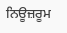ਨਿਊਜ਼ਰੂਮ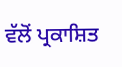ਵੱਲੋਂ ਪ੍ਰਕਾਸ਼ਿਤ